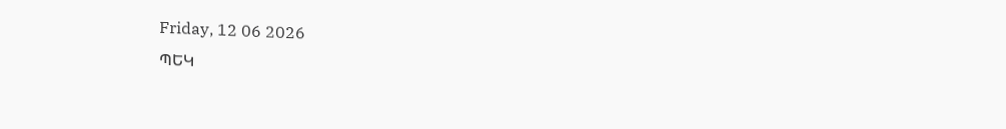Friday, 12 06 2026
ՊԵԿ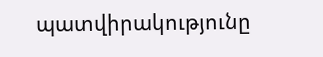պատվիրակությունը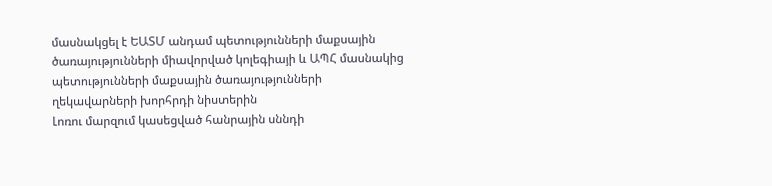մասնակցել է ԵԱՏՄ անդամ պետությունների մաքսային ծառայությունների միավորված կոլեգիայի և ԱՊՀ մասնակից պետությունների մաքսային ծառայությունների ղեկավարների խորհրդի նիստերին
Լոռու մարզում կասեցված հանրային սննդի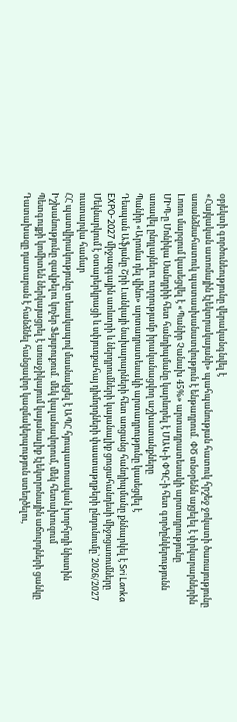օբյեկտի գործունեությունը վերականգնվել է
«Հայկական ատոմային էլեկտրակայանի» պահպանության հատուկ հրշեջ ջոկատի ծառայությունը առանձնահատուկ պատասխանատվություն է ենթադրում․ ՓԾ տնօրենն այցելել է փրկարարներին
Լոռու մարզում կասեցվել է «Պանիր Չանախ 45%» արտադրատեսակի արտադրությունը
ՄԻՊ-ը Մոնիկա Սանդրիի հետ հանդիպմանը կարևորել է ՄԱԿ-ի ՓԳՀ-ի հետ գործընկերությունն առավել ընդլայնելու ուղղությամբ իրականացվող աշխատանքները
Պանիր «Արոմա դել վինո» արտադրատեսակի արտադրությունը կասեցվել է
Դեսպան Աֆյանը Շրի Լանկայի նախարարների հետ առցանց հանդիպմանը քննարկել է Sri Lanka EXPO-2027 միջազգային առևտրի և ներդրումների կայանալիք ցուցահանդեսի միջոցառումները
Մեկնարկում է օտարերկրացի և սփյուռքահայ դիմորդների փաստաթղթերի ընդունումը՝ 2026/2027 ուստարվա համար
ՀՀ պատվիրակությունը տեսակապով մասնակցել է ԱՊՀ հյուպատոսական խորհրդի նիստին
Իշխանությունը զավթելու կոչեր Ֆեյսբուքում․ մեկ կալանավորում, մեկ հետախուզում
Պետգույքի կոմիտեն ներկայացրել է առաջիկայում կայանալիք էլեկտրոնային աճուրդների ցանկը
Դատախազը դատարան է հանձնել հանցավոր կազմակերպություն ստեղծելու,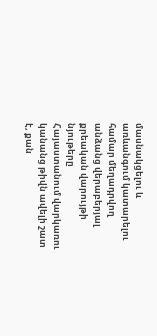մասնակցելու և առևանգում կատարելու համար մեղադրվող անձանց վերաբերյալ քրեական վարույթի նյութերը
Հայաստանում վարկառու կանանց թիվն ավելի շատ է, քան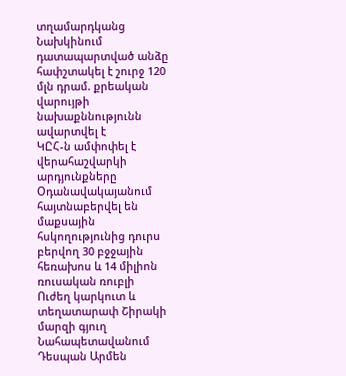տղամարդկանց
Նախկինում դատապարտված անձը հափշտակել է շուրջ 120 մլն դրամ. քրեական վարույթի նախաքննությունն ավարտվել է
ԿԸՀ-ն ամփոփել է վերահաշվարկի արդյունքները
Օդանավակայանում հայտնաբերվել են մաքսային հսկողությունից դուրս բերվող 30 բջջային հեռախոս և 14 միլիոն ռուսական ռուբլի
Ուժեղ կարկուտ և տեղատարափ Շիրակի մարզի գյուղ Նահապետավանում
Դեսպան Արմեն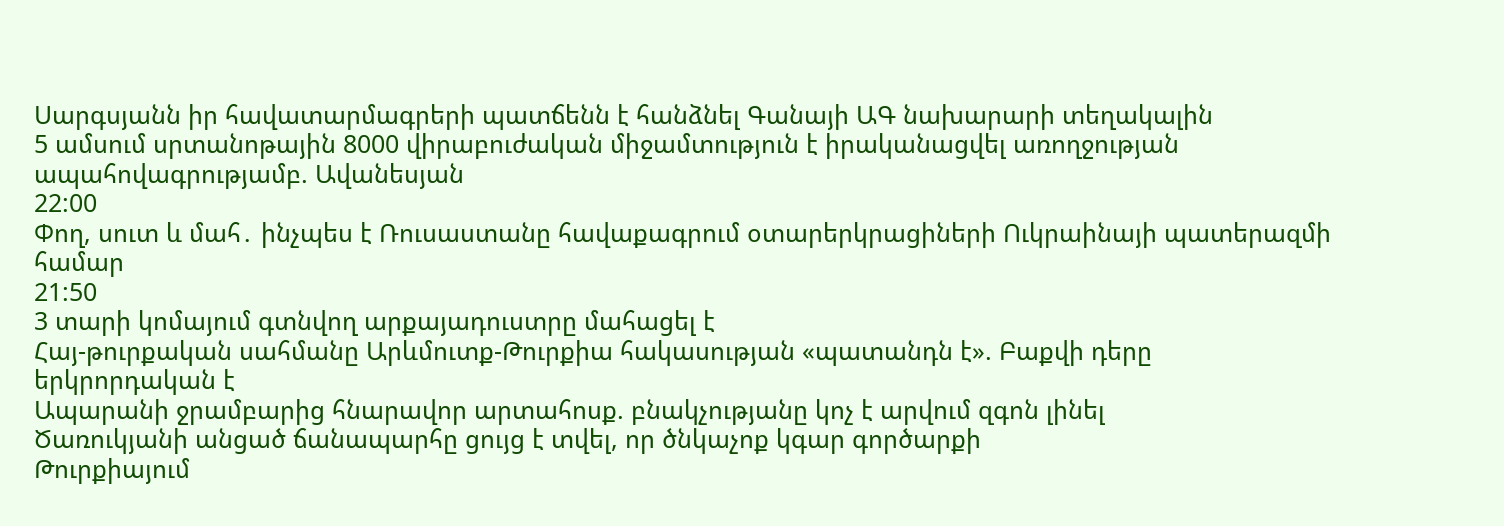Սարգսյանն իր հավատարմագրերի պատճենն է հանձնել Գանայի ԱԳ նախարարի տեղակալին
5 ամսում սրտանոթային 8000 վիրաբուժական միջամտություն է իրականացվել առողջության ապահովագրությամբ. Ավանեսյան
22:00
Փող, սուտ և մահ․ ինչպես է Ռուսաստանը հավաքագրում օտարերկրացիների Ուկրաինայի պատերազմի համար
21:50
3 տարի կոմայում գտնվող արքայադուստրը մահացել է
Հայ-թուրքական սահմանը Արևմուտք-Թուրքիա հակասության «պատանդն է». Բաքվի դերը երկրորդական է
Ապարանի ջրամբարից հնարավոր արտահոսք. բնակչությանը կոչ է արվում զգոն լինել
Ծառուկյանի անցած ճանապարհը ցույց է տվել, որ ծնկաչոք կգար գործարքի
Թուրքիայում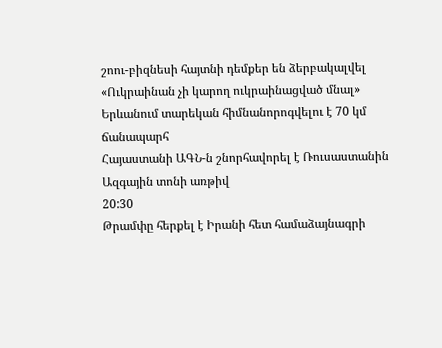շոու-բիզնեսի հայտնի դեմքեր են ձերբակալվել
«Ուկրաինան չի կարող ուկրաինացված մնալ»
Երևանում տարեկան հիմնանորոգվելու է 70 կմ ճանապարհ
Հայաստանի ԱԳՆ-ն շնորհավորել է Ռուսաստանին Ազգային տոնի առթիվ
20:30
Թրամփը հերքել է Իրանի հետ համաձայնագրի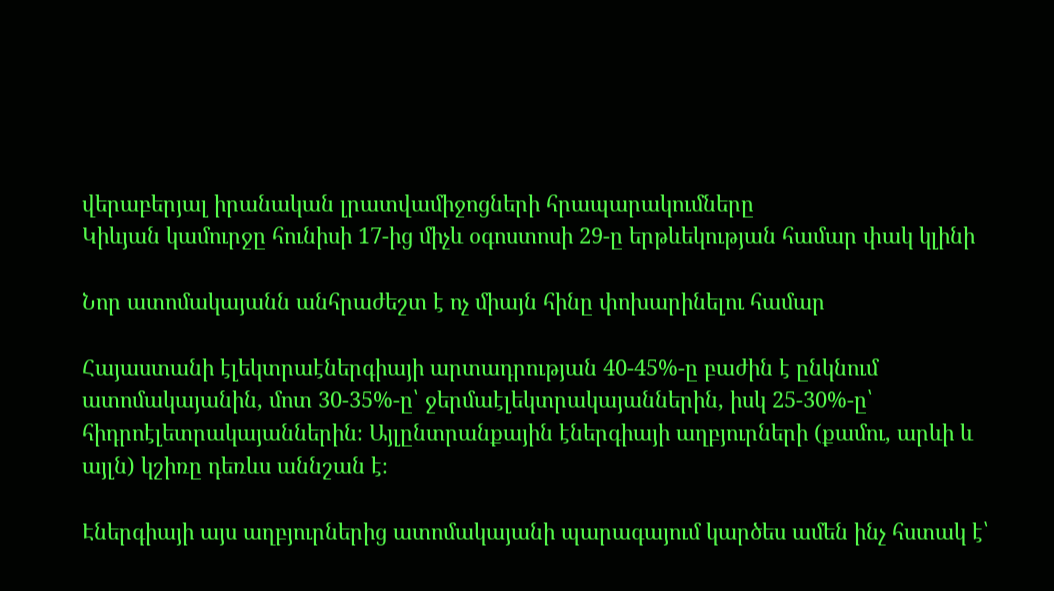վերաբերյալ իրանական լրատվամիջոցների հրապարակումները
Կիևյան կամուրջը հունիսի 17-ից միչև օգոստոսի 29-ը երթևեկության համար փակ կլինի

Նոր ատոմակայանն անհրաժեշտ է ոչ միայն հինը փոխարինելու համար

Հայաստանի էլեկտրաէներգիայի արտադրության 40-45%-ը բաժին է ընկնում ատոմակայանին, մոտ 30-35%-ը՝ ջերմաէլեկտրակայաններին, իսկ 25-30%-ը՝ հիդրոէլետրակայաններին։ Այլընտրանքային էներգիայի աղբյուրների (քամու, արևի և այլն) կշիռը դեռևս աննշան է։

Էներգիայի այս աղբյուրներից ատոմակայանի պարագայում կարծես ամեն ինչ հստակ է՝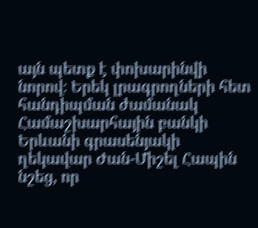այն պետք է փոխարինվի նորով։ Երեկ լրագրողների հետ հանդիպման ժամանակ Համաշխարհային բանկի Երևանի գրասենյակի ղեկավար Ժան-Միշել Հապին նշեց, որ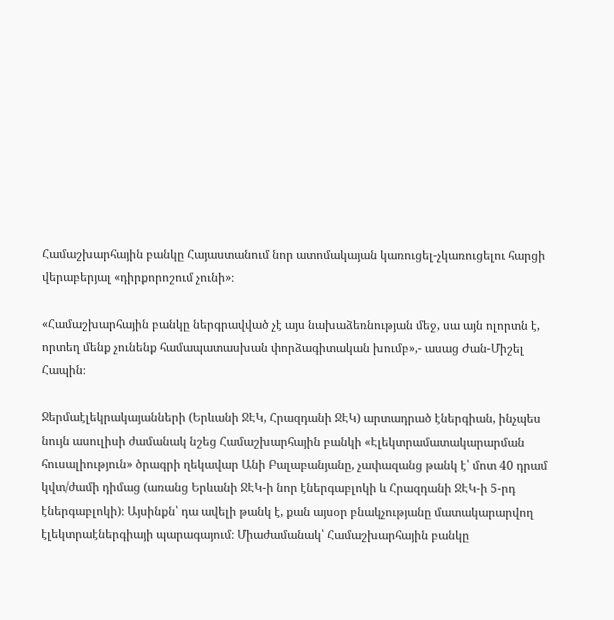Համաշխարհային բանկը Հայաստանում նոր ատոմակայան կառուցել-չկառուցելու հարցի վերաբերյալ «դիրքորոշում չունի»։

«Համաշխարհային բանկը ներգրավված չէ այս նախաձեռնության մեջ, սա այն ոլորտն է, որտեղ մենք չունենք համապատասխան փորձագիտական խումբ»,- ասաց Ժան-Միշել Հապին։

Ջերմաէլեկրակայանների (Երևանի ՋԷԿ, Հրազդանի ՋԷԿ) արտադրած էներգիան, ինչպես նույն ասուլիսի ժամանակ նշեց Համաշխարհային բանկի «Էլեկտրամատակարարման հուսալիություն» ծրագրի ղեկավար Անի Բալաբանյանը, չափազանց թանկ է՝ մոտ 40 դրամ կվտ/ժամի դիմաց (առանց Երևանի ՋԷԿ-ի նոր էներգաբլոկի և Հրազդանի ՋԷԿ-ի 5-րդ էներգաբլոկի)։ Այսինքն՝ դա ավելի թանկ է, քան այսօր բնակչությանը մատակարարվող էլեկտրաէներգիայի պարագայում։ Միաժամանակ՝ Համաշխարհային բանկը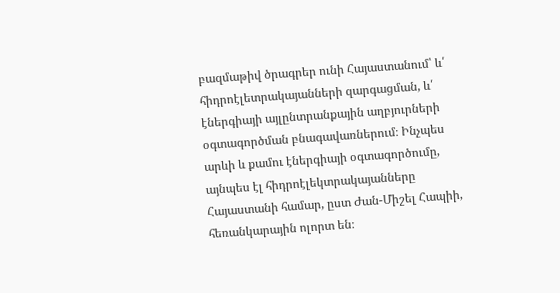բազմաթիվ ծրագրեր ունի Հայաստանում՝ և՛ հիդրոէլետրակայանների զարգացման, և՛ էներգիայի այլընտրանքային աղբյուրների օգտագործման բնագավառներում։ Ինչպես արևի և քամու էներգիայի օգտագործումը, այնպես էլ հիդրոէլեկտրակայանները Հայաստանի համար, ըստ Ժան-Միշել Հապիի, հեռանկարային ոլորտ են։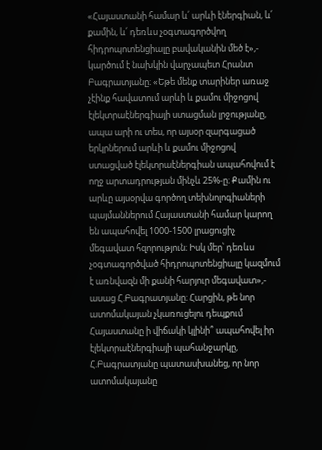«Հայաստանի համար և՛ արևի էներգիան, և՛ քամին, և՛ դեռևս չօգտագործվող հիդրոպոտենցիալը բավականին մեծ է»,- կարծում է նախկին վարչապետ Հրանտ Բագրատյանը։ «Եթե մենք տարիներ առաջ չէինք հավատում արևի և քամու միջոցով էլեկտրաէներգիայի ստացման լրջությանը, ապա արի ու տես, որ այսօր զարգացած երկրներում արևի և քամու միջոցով ստացված էլեկտրաէներգիան ապահովում է ողջ արտադրության մինչև 25%-ը։ Քամին ու արևը այսօրվա գործող տեխնոլոգիաների պայմաններում Հայաստանի համար կարող են ապահովել 1000-1500 լրացուցիչ մեգավատ հզորություն։ Իսկ մեր՝ դեռևս չօգտագործված հիդրոպոտենցիալը կազմում է առնվազն մի քանի հարյուր մեգավատ»,- ասաց Հ.Բագրատյանը։ Հարցին, թե նոր ատոմակայան չկառուցելու դեպքում Հայաստանը ի վիճակի կլինի՞ ապահովել իր էլեկտրաէներգիայի պահանջարկը, Հ.Բագրատյանը պատասխանեց, որ նոր ատոմակայանը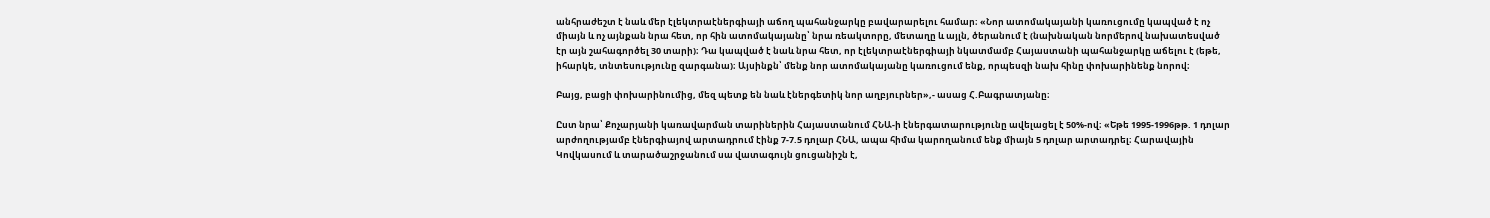անհրաժեշտ է նաև մեր էլեկտրաէներգիայի աճող պահանջարկը բավարարելու համար։ «Նոր ատոմակայանի կառուցումը կապված է ոչ միայն և ոչ այնքան նրա հետ, որ հին ատոմակայանը՝ նրա ռեակտորը, մետաղը և այլն, ծերանում է (նախնական նորմերով նախատեսված էր այն շահագործել 30 տարի)։ Դա կապված է նաև նրա հետ, որ էլեկտրաէներգիայի նկատմամբ Հայաստանի պահանջարկը աճելու է (եթե, իհարկե, տնտեսությունը զարգանա)։ Այսինքն՝ մենք նոր ատոմակայանը կառուցում ենք, որպեսզի նախ հինը փոխարինենք նորով։

Բայց, բացի փոխարինումից, մեզ պետք են նաև էներգետիկ նոր աղբյուրներ»,- ասաց Հ.Բագրատյանը։

Ըստ նրա՝ Քոչարյանի կառավարման տարիներին Հայաստանում ՀՆԱ-ի էներգատարությունը ավելացել է 50%-ով։ «Եթե 1995-1996թթ. 1 դոլար արժողությամբ էներգիայով արտադրում էինք 7-7.5 դոլար ՀՆԱ, ապա հիմա կարողանում ենք միայն 5 դոլար արտադրել։ Հարավային Կովկասում և տարածաշրջանում սա վատագույն ցուցանիշն է,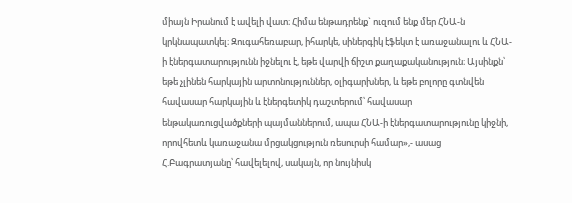միայն Իրանում է ավելի վատ։ Հիմա ենթադրենք` ուզում ենք մեր ՀՆԱ-ն կրկնապատկել։ Զուգահեռաբար, իհարկե, սիներգիկ էֆեկտ է առաջանալու և ՀՆԱ-ի էներգատարությունն իջնելու է, եթե վարվի ճիշտ քաղաքականություն։ Այսինքն՝ եթե չլինեն հարկային արտոնություններ, օլիգարխներ, և եթե բոլորը գտնվեն հավասար հարկային և էներգետիկ դաշտերում՝ հավասար ենթակառուցվածքների պայմաններում, ապա ՀՆԱ-ի էներգատարությունը կիջնի, որովհետև կառաջանա մրցակցություն ռեսուրսի համար»,- ասաց Հ.Բագրատյանը՝ հավելելով, սակայն, որ նույնիսկ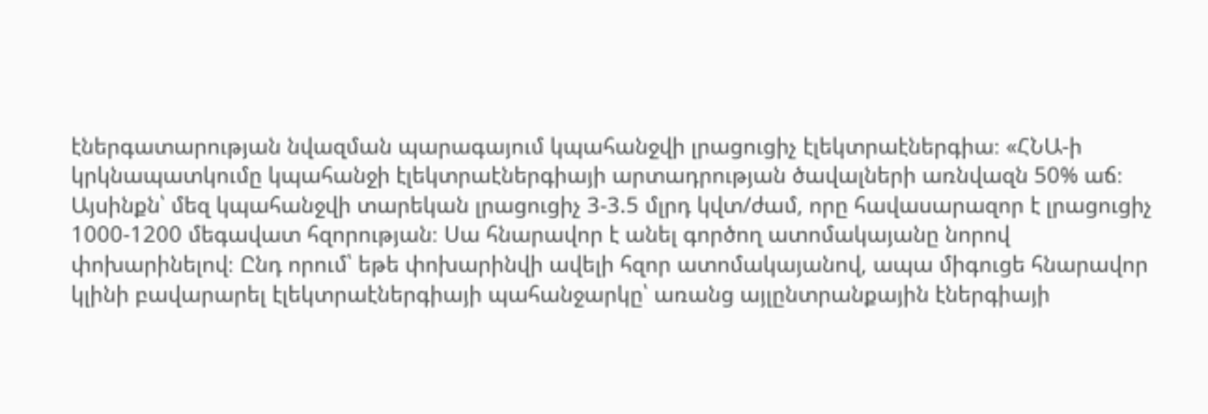էներգատարության նվազման պարագայում կպահանջվի լրացուցիչ էլեկտրաէներգիա։ «ՀՆԱ-ի կրկնապատկումը կպահանջի էլեկտրաէներգիայի արտադրության ծավալների առնվազն 50% աճ։ Այսինքն՝ մեզ կպահանջվի տարեկան լրացուցիչ 3-3.5 մլրդ կվտ/ժամ, որը հավասարազոր է լրացուցիչ 1000-1200 մեգավատ հզորության։ Սա հնարավոր է անել գործող ատոմակայանը նորով փոխարինելով։ Ընդ որում՝ եթե փոխարինվի ավելի հզոր ատոմակայանով, ապա միգուցե հնարավոր կլինի բավարարել էլեկտրաէներգիայի պահանջարկը՝ առանց այլընտրանքային էներգիայի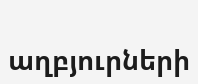աղբյուրների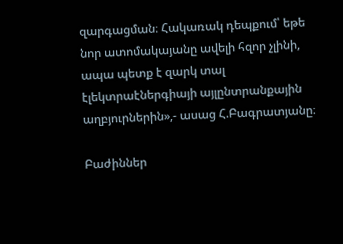զարգացման։ Հակառակ դեպքում՝ եթե նոր ատոմակայանը ավելի հզոր չլինի, ապա պետք է զարկ տալ էլեկտրաէներգիայի այլընտրանքային աղբյուրներին»,- ասաց Հ.Բագրատյանը։

Բաժիններ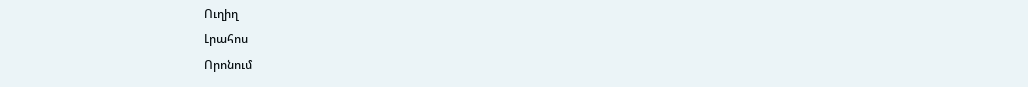Ուղիղ
Լրահոս
Որոնում